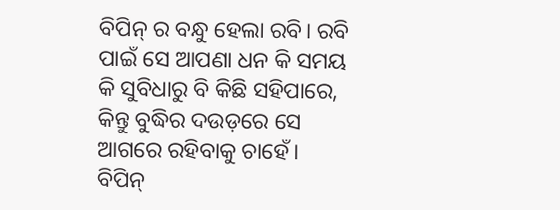ବିପିନ୍ ର ବନ୍ଧୁ ହେଲା ରବି। ରବି ପାଇଁ ସେ ଆପଣା ଧନ କି ସମୟ କି ସୁବିଧାରୁ ବି କିଛି ସହିପାରେ, କିନ୍ତୁ ବୁଦ୍ଧିର ଦଉଡ଼ରେ ସେ ଆଗରେ ରହିବାକୁ ଚାହେଁ।
ବିପିନ୍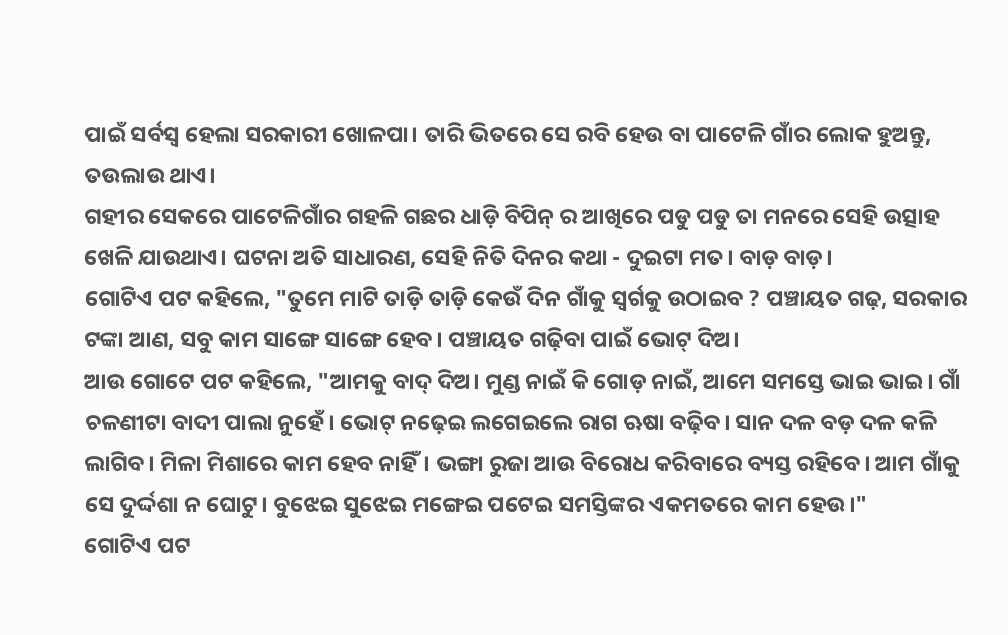ପାଇଁ ସର୍ବସ୍ୱ ହେଲା ସରକାରୀ ଖୋଳପା। ତାରି ଭିତରେ ସେ ରବି ହେଉ ବା ପାଟେଳି ଗାଁର ଲୋକ ହୁଅନ୍ତୁ, ତଉଲାଉ ଥାଏ।
ଗହୀର ସେକରେ ପାଟେଳିଗାଁର ଗହଳି ଗଛର ଧାଡ଼ି ବିପିନ୍ ର ଆଖିରେ ପଡୁ ପଡୁ ତା ମନରେ ସେହି ଉତ୍ସାହ ଖେଳି ଯାଉଥାଏ। ଘଟନା ଅତି ସାଧାରଣ, ସେହି ନିତି ଦିନର କଥା - ଦୁଇଟା ମତ। ବାଡ଼ ବାଡ଼।
ଗୋଟିଏ ପଟ କହିଲେ, "ତୁମେ ମାଟି ତାଡ଼ି ତାଡ଼ି କେଉଁ ଦିନ ଗାଁକୁ ସ୍ୱର୍ଗକୁ ଉଠାଇବ ? ପଞ୍ଚାୟତ ଗଢ଼, ସରକାର ଟଙ୍କା ଆଣ, ସବୁ କାମ ସାଙ୍ଗେ ସାଙ୍ଗେ ହେବ। ପଞ୍ଚାୟତ ଗଢ଼ିବା ପାଇଁ ଭୋଟ୍ ଦିଅ।
ଆଉ ଗୋଟେ ପଟ କହିଲେ, "ଆମକୁ ବାଦ୍ ଦିଅ। ମୁଣ୍ଡ ନାଇଁ କି ଗୋଡ଼ ନାଇଁ, ଆମେ ସମସ୍ତେ ଭାଇ ଭାଇ। ଗାଁ ଚଳଣୀଟା ବାଦୀ ପାଲା ନୁହେଁ। ଭୋଟ୍ ନଢ଼େଇ ଲଗେଇଲେ ରାଗ ଋଷା ବଢ଼ିବ। ସାନ ଦଳ ବଡ଼ ଦଳ କଳି ଲାଗିବ। ମିଳା ମିଶାରେ କାମ ହେବ ନାହିଁ। ଭଙ୍ଗା ରୁଜା ଆଉ ବିରୋଧ କରିବାରେ ବ୍ୟସ୍ତ ରହିବେ। ଆମ ଗାଁକୁ ସେ ଦୁର୍ଦ୍ଦଶା ନ ଘୋଟୁ। ବୁଝେଇ ସୁଝେଇ ମଙ୍ଗେଇ ପଟେଇ ସମସ୍ତିଙ୍କର ଏକମତରେ କାମ ହେଉ।"
ଗୋଟିଏ ପଟ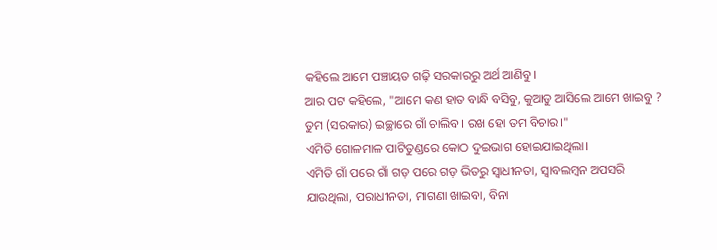କହିଲେ ଆମେ ପଞ୍ଚାୟତ ଗଢ଼ି ସରକାରରୁ ଅର୍ଥ ଆଣିବୁ।
ଆର ପଟ କହିଲେ, "ଆମେ କଣ ହାତ ବାନ୍ଧି ବସିବୁ, କୁଆଡୁ ଆସିଲେ ଆମେ ଖାଇବୁ ? ତୁମ (ସରକାର) ଇଚ୍ଛାରେ ଗାଁ ଚାଲିବ। ରଖ ହୋ ତମ ବିଚାର।"
ଏମିତି ଗୋଳମାଳ ପାଟିତୁଣ୍ଡରେ କୋଠ ଦୁଇଭାଗ ହୋଇଯାଇଥିଲା।
ଏମିତି ଗାଁ ପରେ ଗାଁ ଗଡ଼ ପରେ ଗଡ଼ ଭିତରୁ ସ୍ୱାଧୀନତା, ସ୍ୱାବଲମ୍ବନ ଅପସରି ଯାଉଥିଲା, ପରାଧୀନତା, ମାଗଣା ଖାଇବା, ବିନା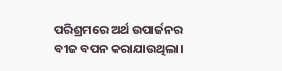ପରିଶ୍ରମରେ ଅର୍ଥ ଉପାର୍ଜନର ବୀଜ ବପନ କରାଯାଉଥିଲା।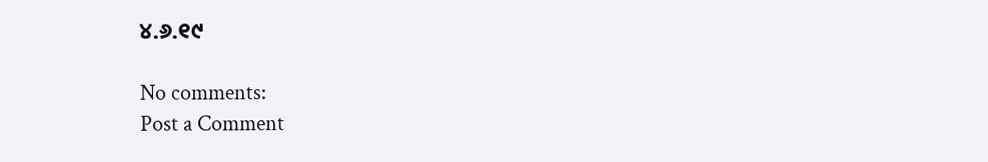୪.୬.୧୯

No comments:
Post a Comment